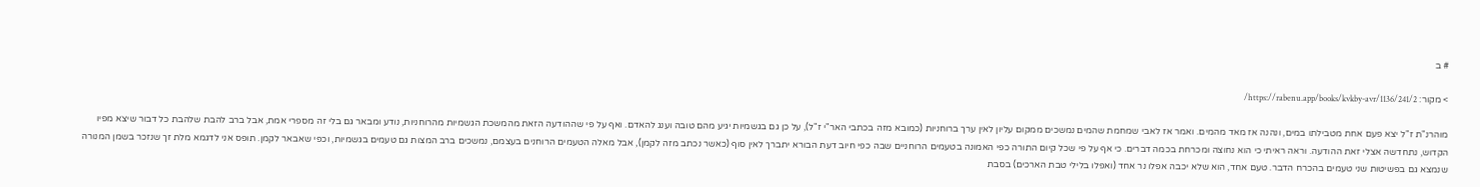# ב

> מקור: https://rabenu.app/books/kvkby-avr/1136/241/2/

מוהרנ"ת ז"ל יצא פעם אחת מטבילתו במים, ונהנה אז מאד מהמים. ואמר אז לאבי שמחמת שהמים נמשכים ממקום עליון לאין ערך ברוחניות (כמובא מזה בכתבי האר"י ז"ל), על כן גם בגשמיות יגיע מהם טובה וענג להאדם. ואף על פי שההודעה הזאת מהמשכת הגשמיות מהרוחניות, נודע ומבאר גם בלי זה מספרי אמת, אבל ברב להבת שלהבת כל דבור שיצא מפיו הקדוש, נתחדשה אצלי זאת ההודעה. וראה ראיתי כי הוא נחוצה ומכרחת בכמה דברים. כי אף על פי שכל קיום התורה כפי האמונה בטעמים הרוחניים שבה כפי חיוב דעת הבורא יתברך לאין סוף (כאשר נכתב מזה לקמן), אבל מאלה הטעמים הרוחנים בעצמם, נמשכים ברב המצות גם טעמים בגשמיות, וכפי שאבאר לקמן. תופס אני לדגמא מלת זך שנזכר בשמן המנורה שנמצא גם בפשיטות שני טעמים בהכרח הדבר. טעם אחד, הוא שלא יכבה אפלו נר אחד (ואפלו בלילי טבת הארכים) בסבת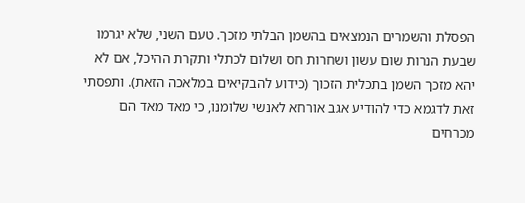הפסלת והשמרים הנמצאים בהשמן הבלתי מזכך. טעם השני, שלא יגרמו שבעת הנרות שום עשון ושחרות חס ושלום לכתלי ותקרת ההיכל, אם לא יהא מזכך השמן בתכלית הזכוך (כידוע להבקיאים במלאכה הזאת). ותפסתי זאת לדגמא כדי להודיע אגב אורחא לאנשי שלומנו, כי מאד מאד הם מכרחים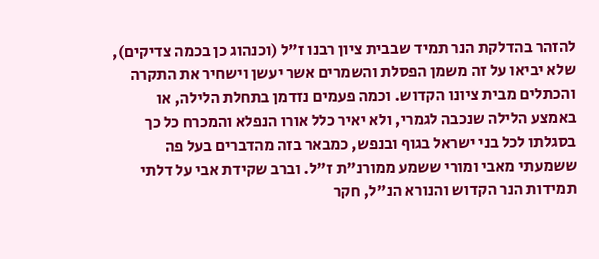להזהר בהדלקת הנר תמיד שבבית ציון רבנו ז"ל (וכנהוג כן בכמה צדיקים), שלא יביאו על זה משמן הפסלת והשמרים אשר יעשן וישחיר את התקרה והכתלים מבית ציונו הקדוש. וכמה פעמים נזדמן בתחלת הלילה, או באמצע הלילה שנכבה לגמרי, ולא יאיר כלל אורו הנפלא והמכרח כל כך בסגלתו לכל בני ישראל בגוף ובנפש, כמבאר בזה מהדברים בעל פה ששמעתי מאבי ומורי ששמע ממורנ"ת ז"ל. וברב שקידת אבי על דלתי תמידות הנר הקדוש והנורא הנ"ל, חקר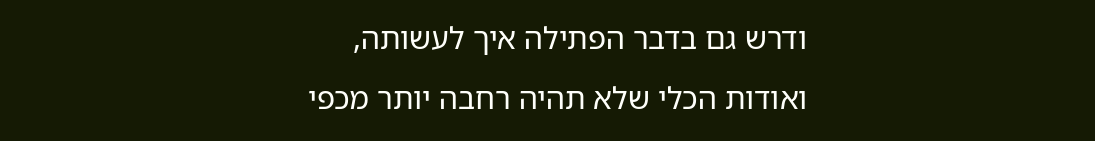ודרש גם בדבר הפתילה איך לעשותה, ואודות הכלי שלא תהיה רחבה יותר מכפי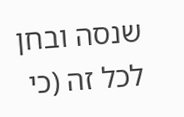שנסה ובחן לכל זה (כי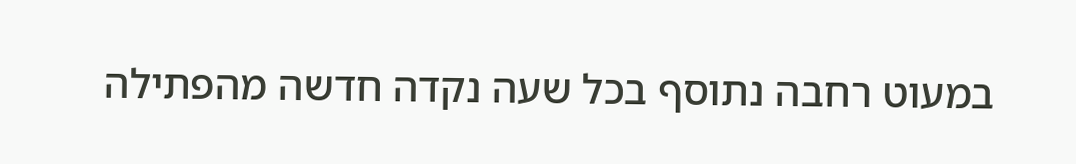במעוט רחבה נתוסף בכל שעה נקדה חדשה מהפתילה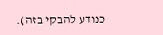כנודע להבקי בזה).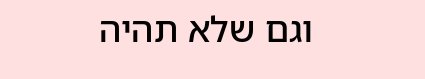וגם שלא תהיה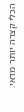הכלי קצרה יותר מדאי.